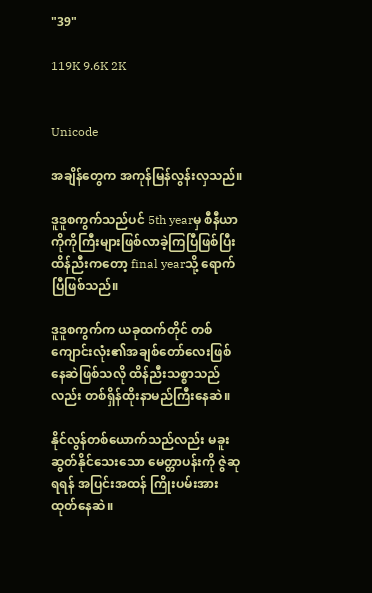"39"

119K 9.6K 2K


Unicode

အချိန်တွေက အကုန်မြန်လွန်းလှသည်။

ဒူဒူစကွက်သည်ပင် 5th yearမှ စီနီယာကိုကိုကြီးများဖြစ်လာခဲ့ကြပြီဖြစ်ပြီး ထိန်ညီးကတော့ final yearသို့ ရောက်ပြီဖြစ်သည်။

ဒူဒူစကွက်က ယခုထက်တိုင် တစ်ကျောင်းလုံး၏အချစ်တော်လေးဖြစ်နေဆဲဖြစ်သလို ထိန်ညီးသစ္စာသည်လည်း တစ်ရှိန်ထိုးနာမည်ကြီးနေဆဲ။

နိုင်လွန်တစ်ယောက်သည်လည်း မခူးဆွတ်နိုင်သေးသော မေတ္တာပန်းကို ဇွဲဆုရရန် အပြင်းအထန် ကြိုးပမ်းအားထုတ်နေဆဲ။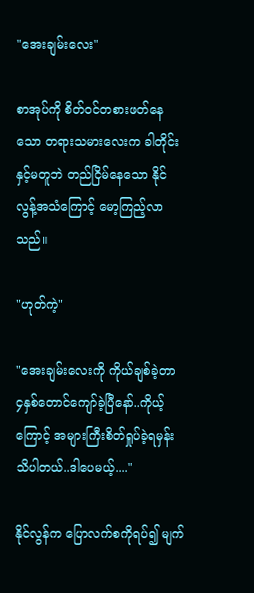"အေးချမ်းလေး"

စာအုပ်ကို စိတ်ဝင်တစားဖတ်နေသော တရားသမားလေးက ခါတိုင်းနှင့်မတူဘဲ တည်ငြိမ်နေသော နိုင်လွန့်အသံကြောင့် မော့ကြည့်လာသည်။

"ဟုတ်ကဲ့"

"အေးချမ်းလေးကို ကိုယ်ချစ်ခဲ့တာ ၄နှစ်တောင်ကျော်ခဲ့ပြီနော်..ကိုယ့်ကြောင့် အများကြီးစိတ်ရှုပ်ခဲ့ရမှန်းသိပါတယ်..ဒါပေမယ့်...."

နိုင်လွန်က ပြောလက်စကိုရပ်၍ မျက်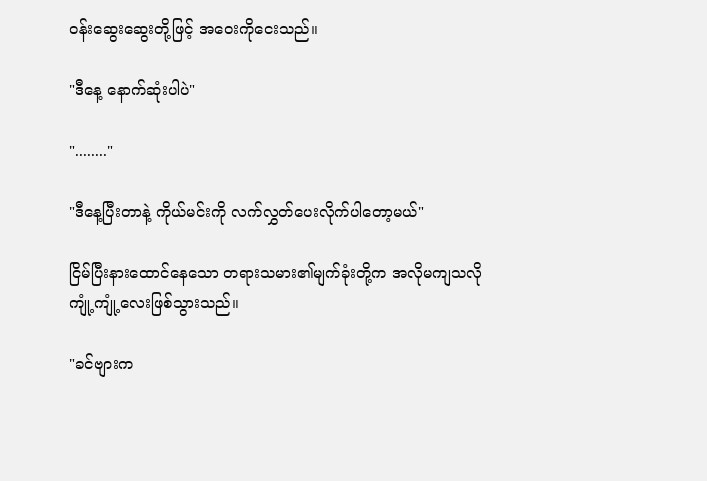ဝန်းဆွေးဆွေးတို့ဖြင့် အဝေးကိုငေးသည်။

"ဒီနေ့ နောက်ဆုံးပါပဲ"

"........"

"ဒီနေ့ပြီးတာနဲ့ ကိုယ်မင်းကို လက်လွှတ်ပေးလိုက်ပါတော့မယ်"

ငြိမ်ပြီးနားထောင်နေသော တရားသမား၏မျက်ခုံးတို့က အလိုမကျသလို ကျုံ့ကျုံ့လေးဖြစ်သွားသည်။

"ခင်ဗျားက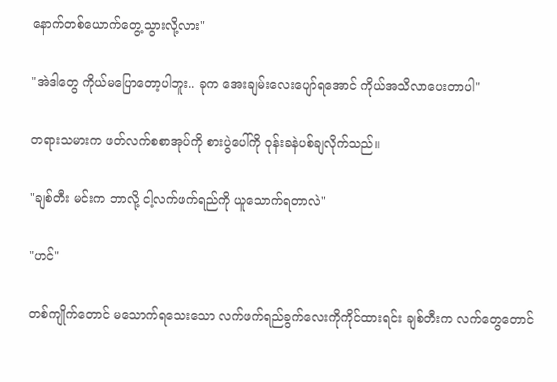နောက်တစ်ယောက်တွေ့သွားလို့လား"

"အဲဒါတွေ ကိုယ်မပြောတော့ပါဘူး.. ခုက အေးချမ်းလေးပျော်ရအောင် ကိုယ်အသိလာပေးတာပါ"

တရားသမားက ဖတ်လက်စစာအုပ်ကို စားပွဲပေါ်ကို ဝုန်းခနဲပစ်ချလိုက်သည်။

"ချစ်တီး မင်းက ဘာလို့ ငါ့လက်ဖက်ရည်ကို ယူသောက်ရတာလဲ"

"ဟင်"

တစ်ကျိုက်တောင် မသောက်ရသေးသော လက်ဖက်ရည်ခွက်လေးကိုကိုင်ထားရင်း ချစ်တီးက လက်တွေတောင်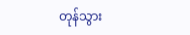တုန်သွား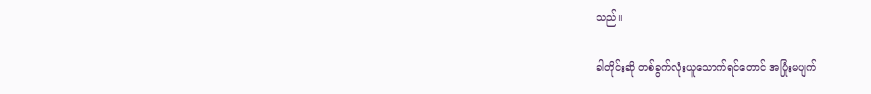သည်။

ခါတိုင်းဆို တစ်ခွက်လုံးယူသောက်ရင်တောင် အပြုံးမပျက်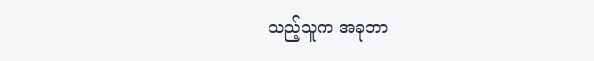သည့်သူက အခုဘာ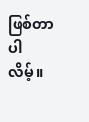ဖြစ်တာပါလိမ့်။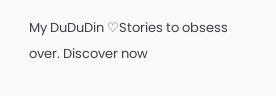My DuDuDin ♡Stories to obsess over. Discover now